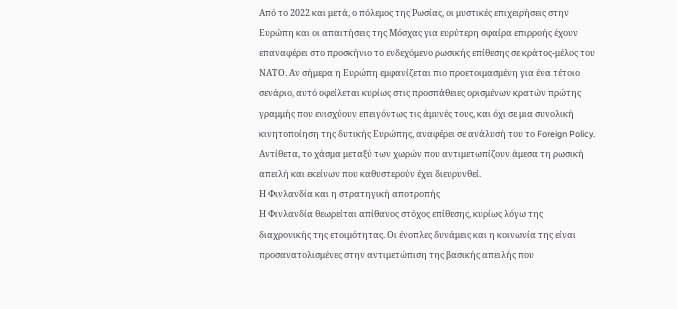Από το 2022 και μετά, ο πόλεμος της Ρωσίας, οι μυστικές επιχειρήσεις στην Ευρώπη και οι απαιτήσεις της Μόσχας για ευρύτερη σφαίρα επιρροής έχουν επαναφέρει στο προσκήνιο το ενδεχόμενο ρωσικής επίθεσης σε κράτος-μέλος του ΝΑΤΟ. Αν σήμερα η Ευρώπη εμφανίζεται πιο προετοιμασμένη για ένα τέτοιο σενάριο, αυτό οφείλεται κυρίως στις προσπάθειες ορισμένων κρατών πρώτης γραμμής που ενισχύουν επειγόντως τις άμυνές τους, και όχι σε μια συνολική κινητοποίηση της δυτικής Ευρώπης, αναφέρει σε ανάλυσή του το Foreign Policy. Αντίθετα, το χάσμα μεταξύ των χωρών που αντιμετωπίζουν άμεσα τη ρωσική απειλή και εκείνων που καθυστερούν έχει διευρυνθεί.
Η Φινλανδία και η στρατηγική αποτροπής
Η Φινλανδία θεωρείται απίθανος στόχος επίθεσης, κυρίως λόγω της διαχρονικής της ετοιμότητας. Οι ένοπλες δυνάμεις και η κοινωνία της είναι προσανατολισμένες στην αντιμετώπιση της βασικής απειλής που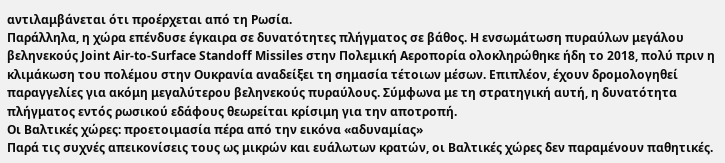αντιλαμβάνεται ότι προέρχεται από τη Ρωσία.
Παράλληλα, η χώρα επένδυσε έγκαιρα σε δυνατότητες πλήγματος σε βάθος. Η ενσωμάτωση πυραύλων μεγάλου βεληνεκούς Joint Air-to-Surface Standoff Missiles στην Πολεμική Αεροπορία ολοκληρώθηκε ήδη το 2018, πολύ πριν η κλιμάκωση του πολέμου στην Ουκρανία αναδείξει τη σημασία τέτοιων μέσων. Επιπλέον, έχουν δρομολογηθεί παραγγελίες για ακόμη μεγαλύτερου βεληνεκούς πυραύλους. Σύμφωνα με τη στρατηγική αυτή, η δυνατότητα πλήγματος εντός ρωσικού εδάφους θεωρείται κρίσιμη για την αποτροπή.
Οι Βαλτικές χώρες: προετοιμασία πέρα από την εικόνα «αδυναμίας»
Παρά τις συχνές απεικονίσεις τους ως μικρών και ευάλωτων κρατών, οι Βαλτικές χώρες δεν παραμένουν παθητικές.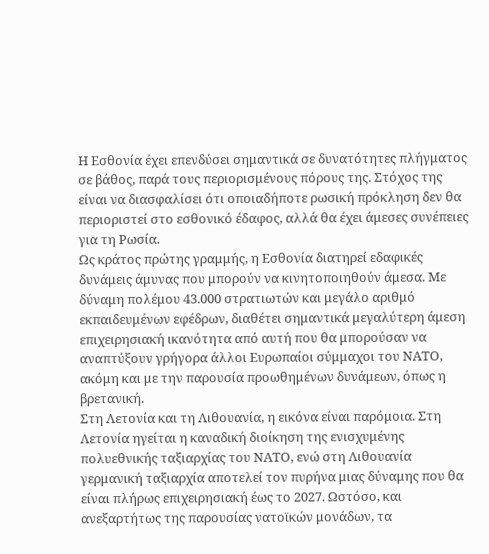Η Εσθονία έχει επενδύσει σημαντικά σε δυνατότητες πλήγματος σε βάθος, παρά τους περιορισμένους πόρους της. Στόχος της είναι να διασφαλίσει ότι οποιαδήποτε ρωσική πρόκληση δεν θα περιοριστεί στο εσθονικό έδαφος, αλλά θα έχει άμεσες συνέπειες για τη Ρωσία.
Ως κράτος πρώτης γραμμής, η Εσθονία διατηρεί εδαφικές δυνάμεις άμυνας που μπορούν να κινητοποιηθούν άμεσα. Με δύναμη πολέμου 43.000 στρατιωτών και μεγάλο αριθμό εκπαιδευμένων εφέδρων, διαθέτει σημαντικά μεγαλύτερη άμεση επιχειρησιακή ικανότητα από αυτή που θα μπορούσαν να αναπτύξουν γρήγορα άλλοι Ευρωπαίοι σύμμαχοι του ΝΑΤΟ, ακόμη και με την παρουσία προωθημένων δυνάμεων, όπως η βρετανική.
Στη Λετονία και τη Λιθουανία, η εικόνα είναι παρόμοια. Στη Λετονία ηγείται η καναδική διοίκηση της ενισχυμένης πολυεθνικής ταξιαρχίας του ΝΑΤΟ, ενώ στη Λιθουανία γερμανική ταξιαρχία αποτελεί τον πυρήνα μιας δύναμης που θα είναι πλήρως επιχειρησιακή έως το 2027. Ωστόσο, και ανεξαρτήτως της παρουσίας νατοϊκών μονάδων, τα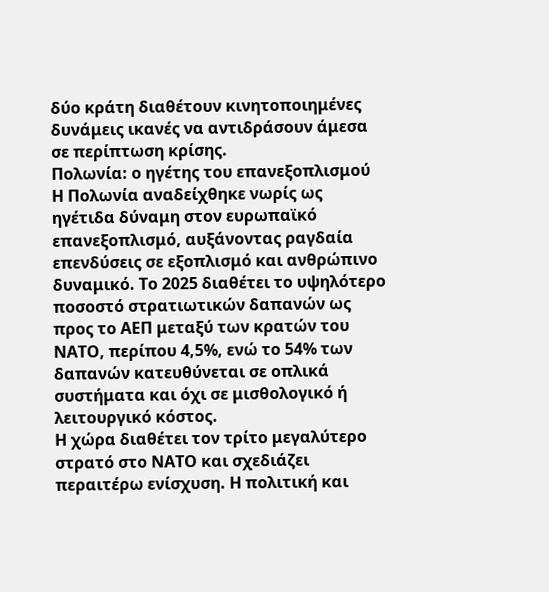δύο κράτη διαθέτουν κινητοποιημένες δυνάμεις ικανές να αντιδράσουν άμεσα σε περίπτωση κρίσης.
Πολωνία: ο ηγέτης του επανεξοπλισμού
Η Πολωνία αναδείχθηκε νωρίς ως ηγέτιδα δύναμη στον ευρωπαϊκό επανεξοπλισμό, αυξάνοντας ραγδαία επενδύσεις σε εξοπλισμό και ανθρώπινο δυναμικό. Το 2025 διαθέτει το υψηλότερο ποσοστό στρατιωτικών δαπανών ως προς το ΑΕΠ μεταξύ των κρατών του ΝΑΤΟ, περίπου 4,5%, ενώ το 54% των δαπανών κατευθύνεται σε οπλικά συστήματα και όχι σε μισθολογικό ή λειτουργικό κόστος.
Η χώρα διαθέτει τον τρίτο μεγαλύτερο στρατό στο ΝΑΤΟ και σχεδιάζει περαιτέρω ενίσχυση. Η πολιτική και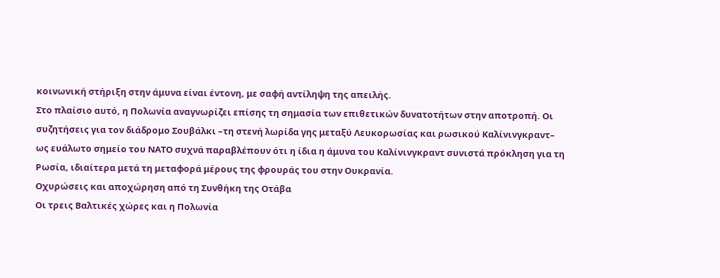κοινωνική στήριξη στην άμυνα είναι έντονη, με σαφή αντίληψη της απειλής.
Στο πλαίσιο αυτό, η Πολωνία αναγνωρίζει επίσης τη σημασία των επιθετικών δυνατοτήτων στην αποτροπή. Οι συζητήσεις για τον διάδρομο Σουβάλκι –τη στενή λωρίδα γης μεταξύ Λευκορωσίας και ρωσικού Καλίνινγκραντ– ως ευάλωτο σημείο του ΝΑΤΟ συχνά παραβλέπουν ότι η ίδια η άμυνα του Καλίνινγκραντ συνιστά πρόκληση για τη Ρωσία, ιδιαίτερα μετά τη μεταφορά μέρους της φρουράς του στην Ουκρανία.
Οχυρώσεις και αποχώρηση από τη Συνθήκη της Οτάβα
Οι τρεις Βαλτικές χώρες και η Πολωνία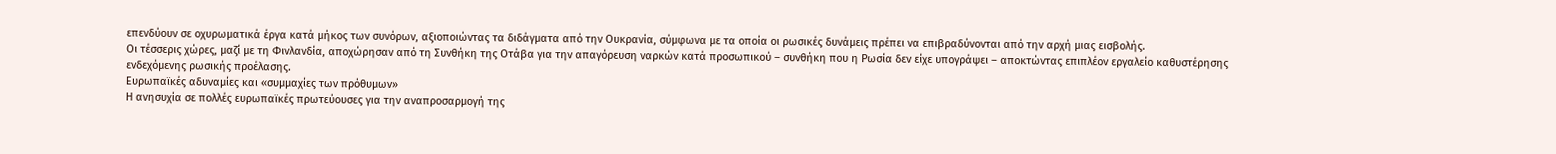επενδύουν σε οχυρωματικά έργα κατά μήκος των συνόρων, αξιοποιώντας τα διδάγματα από την Ουκρανία, σύμφωνα με τα οποία οι ρωσικές δυνάμεις πρέπει να επιβραδύνονται από την αρχή μιας εισβολής.
Οι τέσσερις χώρες, μαζί με τη Φινλανδία, αποχώρησαν από τη Συνθήκη της Οτάβα για την απαγόρευση ναρκών κατά προσωπικού – συνθήκη που η Ρωσία δεν είχε υπογράψει – αποκτώντας επιπλέον εργαλείο καθυστέρησης ενδεχόμενης ρωσικής προέλασης.
Ευρωπαϊκές αδυναμίες και «συμμαχίες των πρόθυμων»
Η ανησυχία σε πολλές ευρωπαϊκές πρωτεύουσες για την αναπροσαρμογή της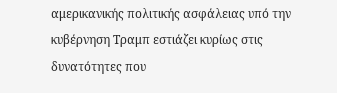αμερικανικής πολιτικής ασφάλειας υπό την κυβέρνηση Τραμπ εστιάζει κυρίως στις δυνατότητες που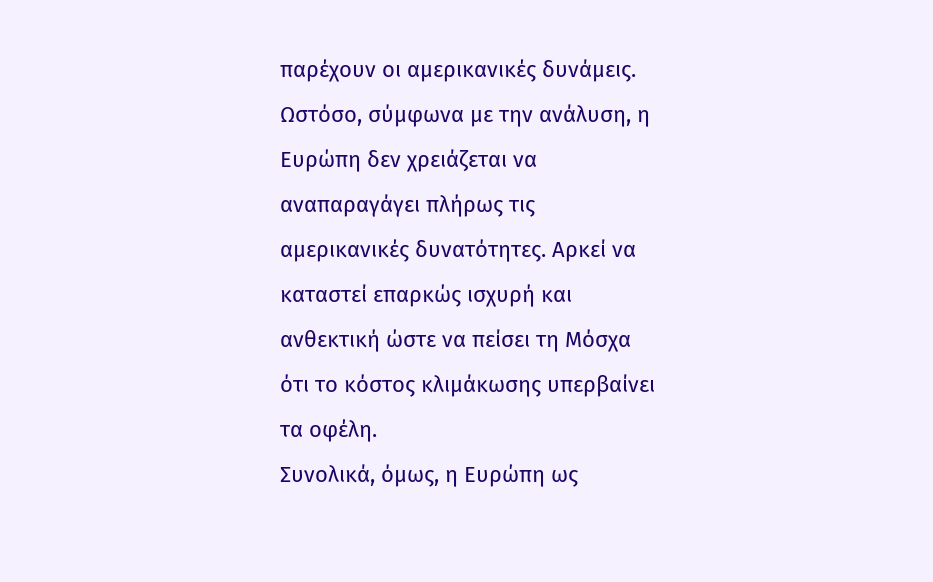παρέχουν οι αμερικανικές δυνάμεις. Ωστόσο, σύμφωνα με την ανάλυση, η Ευρώπη δεν χρειάζεται να αναπαραγάγει πλήρως τις αμερικανικές δυνατότητες. Αρκεί να καταστεί επαρκώς ισχυρή και ανθεκτική ώστε να πείσει τη Μόσχα ότι το κόστος κλιμάκωσης υπερβαίνει τα οφέλη.
Συνολικά, όμως, η Ευρώπη ως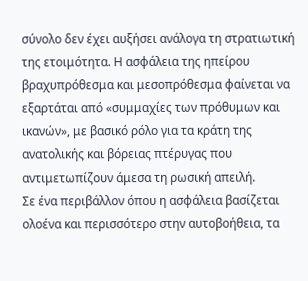σύνολο δεν έχει αυξήσει ανάλογα τη στρατιωτική της ετοιμότητα. Η ασφάλεια της ηπείρου βραχυπρόθεσμα και μεσοπρόθεσμα φαίνεται να εξαρτάται από «συμμαχίες των πρόθυμων και ικανών», με βασικό ρόλο για τα κράτη της ανατολικής και βόρειας πτέρυγας που αντιμετωπίζουν άμεσα τη ρωσική απειλή.
Σε ένα περιβάλλον όπου η ασφάλεια βασίζεται ολοένα και περισσότερο στην αυτοβοήθεια, τα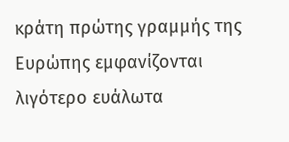κράτη πρώτης γραμμής της Ευρώπης εμφανίζονται λιγότερο ευάλωτα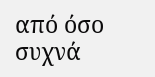από όσο συχνά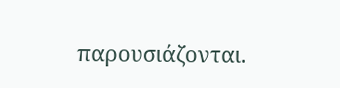παρουσιάζονται.